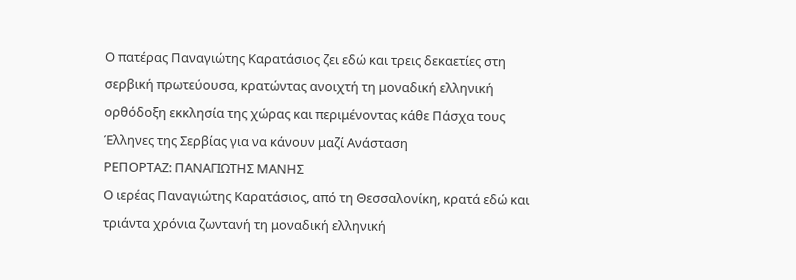Ο πατέρας Παναγιώτης Καρατάσιος ζει εδώ και τρεις δεκαετίες στη σερβική πρωτεύουσα, κρατώντας ανοιχτή τη μοναδική ελληνική ορθόδοξη εκκλησία της χώρας και περιμένοντας κάθε Πάσχα τους Έλληνες της Σερβίας για να κάνουν μαζί Ανάσταση
ΡΕΠΟΡΤΑΖ: ΠΑΝΑΓΙΩΤΗΣ ΜΑΝΗΣ
Ο ιερέας Παναγιώτης Καρατάσιος, από τη Θεσσαλονίκη, κρατά εδώ και τριάντα χρόνια ζωντανή τη μοναδική ελληνική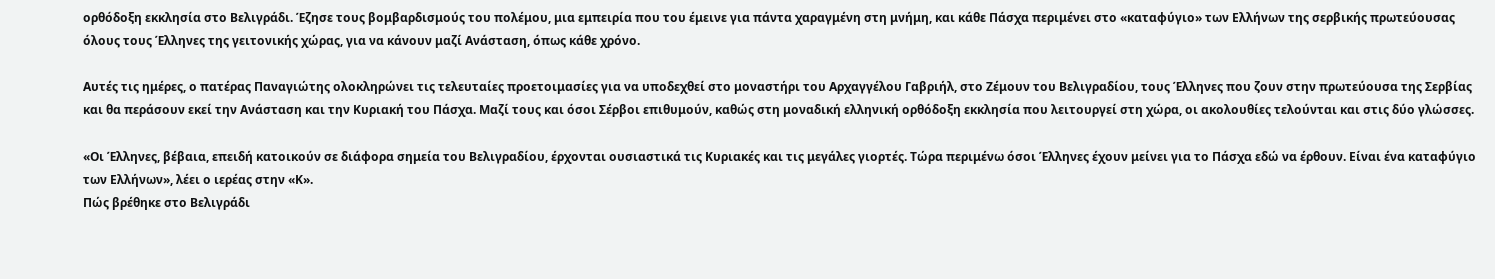ορθόδοξη εκκλησία στο Βελιγράδι. Έζησε τους βομβαρδισμούς του πολέμου, μια εμπειρία που του έμεινε για πάντα χαραγμένη στη μνήμη, και κάθε Πάσχα περιμένει στο «καταφύγιο» των Ελλήνων της σερβικής πρωτεύουσας όλους τους Έλληνες της γειτονικής χώρας, για να κάνουν μαζί Ανάσταση, όπως κάθε χρόνο.

Αυτές τις ημέρες, ο πατέρας Παναγιώτης ολοκληρώνει τις τελευταίες προετοιμασίες για να υποδεχθεί στο μοναστήρι του Αρχαγγέλου Γαβριήλ, στο Ζέμουν του Βελιγραδίου, τους Έλληνες που ζουν στην πρωτεύουσα της Σερβίας και θα περάσουν εκεί την Ανάσταση και την Κυριακή του Πάσχα. Μαζί τους και όσοι Σέρβοι επιθυμούν, καθώς στη μοναδική ελληνική ορθόδοξη εκκλησία που λειτουργεί στη χώρα, οι ακολουθίες τελούνται και στις δύο γλώσσες.

«Οι Έλληνες, βέβαια, επειδή κατοικούν σε διάφορα σημεία του Βελιγραδίου, έρχονται ουσιαστικά τις Κυριακές και τις μεγάλες γιορτές. Τώρα περιμένω όσοι Έλληνες έχουν μείνει για το Πάσχα εδώ να έρθουν. Είναι ένα καταφύγιο των Ελλήνων», λέει ο ιερέας στην «Κ».
Πώς βρέθηκε στο Βελιγράδι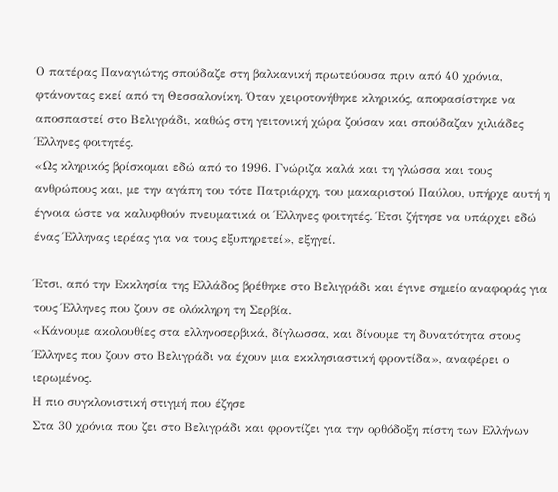Ο πατέρας Παναγιώτης σπούδαζε στη βαλκανική πρωτεύουσα πριν από 40 χρόνια, φτάνοντας εκεί από τη Θεσσαλονίκη. Όταν χειροτονήθηκε κληρικός, αποφασίστηκε να αποσπαστεί στο Βελιγράδι, καθώς στη γειτονική χώρα ζούσαν και σπούδαζαν χιλιάδες Έλληνες φοιτητές.
«Ως κληρικός βρίσκομαι εδώ από το 1996. Γνώριζα καλά και τη γλώσσα και τους ανθρώπους και, με την αγάπη του τότε Πατριάρχη, του μακαριστού Παύλου, υπήρχε αυτή η έγνοια ώστε να καλυφθούν πνευματικά οι Έλληνες φοιτητές. Έτσι ζήτησε να υπάρχει εδώ ένας Έλληνας ιερέας για να τους εξυπηρετεί», εξηγεί.

Έτσι, από την Εκκλησία της Ελλάδος βρέθηκε στο Βελιγράδι και έγινε σημείο αναφοράς για τους Έλληνες που ζουν σε ολόκληρη τη Σερβία.
«Κάνουμε ακολουθίες στα ελληνοσερβικά, δίγλωσσα, και δίνουμε τη δυνατότητα στους Έλληνες που ζουν στο Βελιγράδι να έχουν μια εκκλησιαστική φροντίδα», αναφέρει ο ιερωμένος.
Η πιο συγκλονιστική στιγμή που έζησε
Στα 30 χρόνια που ζει στο Βελιγράδι και φροντίζει για την ορθόδοξη πίστη των Ελλήνων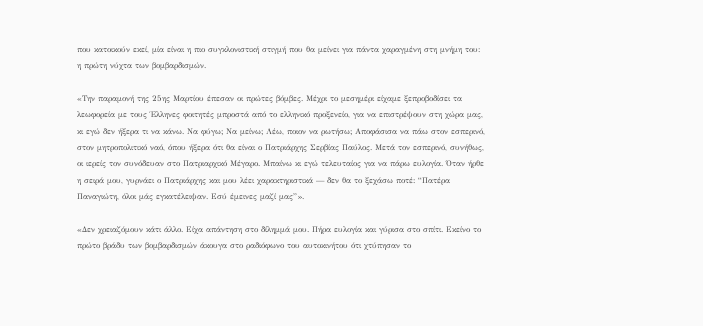που κατοικούν εκεί, μία είναι η πιο συγκλονιστική στιγμή που θα μείνει για πάντα χαραγμένη στη μνήμη του: η πρώτη νύχτα των βομβαρδισμών.

«Την παραμονή της 25ης Μαρτίου έπεσαν οι πρώτες βόμβες. Μέχρι το μεσημέρι είχαμε ξεπροβοδίσει τα λεωφορεία με τους Έλληνες φοιτητές μπροστά από το ελληνικό προξενείο, για να επιστρέψουν στη χώρα μας, κι εγώ δεν ήξερα τι να κάνω. Να φύγω; Να μείνω; Λέω, ποιον να ρωτήσω; Αποφάσισα να πάω στον εσπερινό, στον μητροπολιτικό ναό, όπου ήξερα ότι θα είναι ο Πατριάρχης Σερβίας Παύλος. Μετά τον εσπερινό, συνήθως, οι ιερείς τον συνόδευαν στο Πατριαρχικό Μέγαρο. Μπαίνω κι εγώ τελευταίος για να πάρω ευλογία. Όταν ήρθε η σειρά μου, γυρνάει ο Πατριάρχης και μου λέει χαρακτηριστικά — δεν θα το ξεχάσω ποτέ: “Πατέρα Παναγιώτη, όλοι μάς εγκατέλειψαν. Εσύ έμεινες μαζί μας”».

«Δεν χρειαζόμουν κάτι άλλο. Είχα απάντηση στο δίλημμά μου. Πήρα ευλογία και γύρισα στο σπίτι. Εκείνο το πρώτο βράδυ των βομβαρδισμών άκουγα στο ραδιόφωνο του αυτοκινήτου ότι χτύπησαν το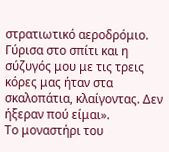στρατιωτικό αεροδρόμιο. Γύρισα στο σπίτι και η σύζυγός μου με τις τρεις κόρες μας ήταν στα σκαλοπάτια, κλαίγοντας. Δεν ήξεραν πού είμαι».
Το μοναστήρι του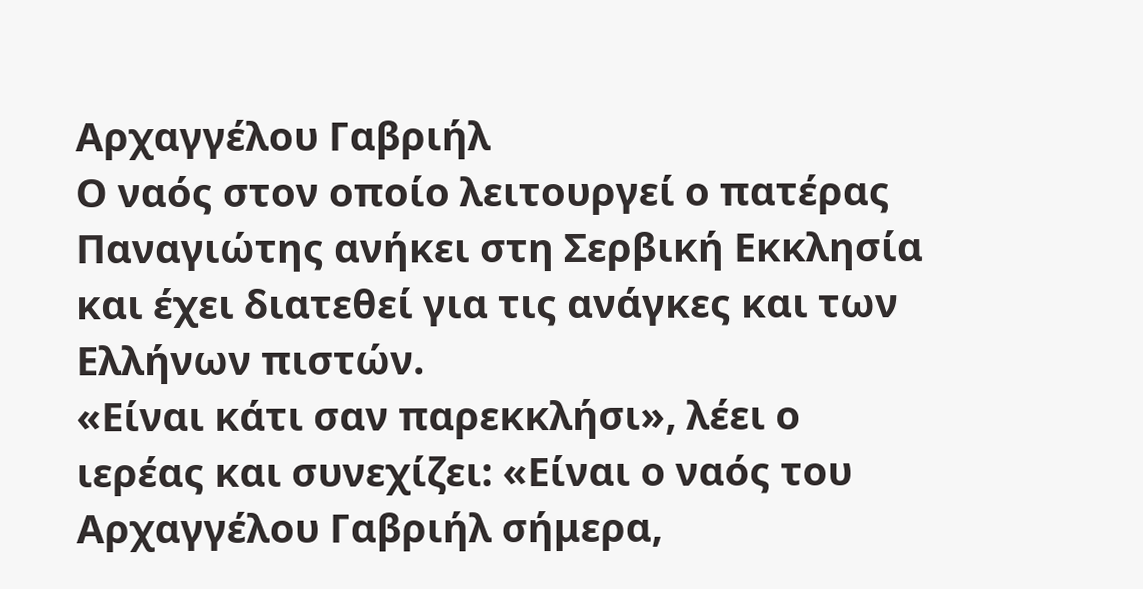Αρχαγγέλου Γαβριήλ
Ο ναός στον οποίο λειτουργεί ο πατέρας Παναγιώτης ανήκει στη Σερβική Εκκλησία και έχει διατεθεί για τις ανάγκες και των Ελλήνων πιστών.
«Είναι κάτι σαν παρεκκλήσι», λέει ο ιερέας και συνεχίζει: «Είναι ο ναός του Αρχαγγέλου Γαβριήλ σήμερα,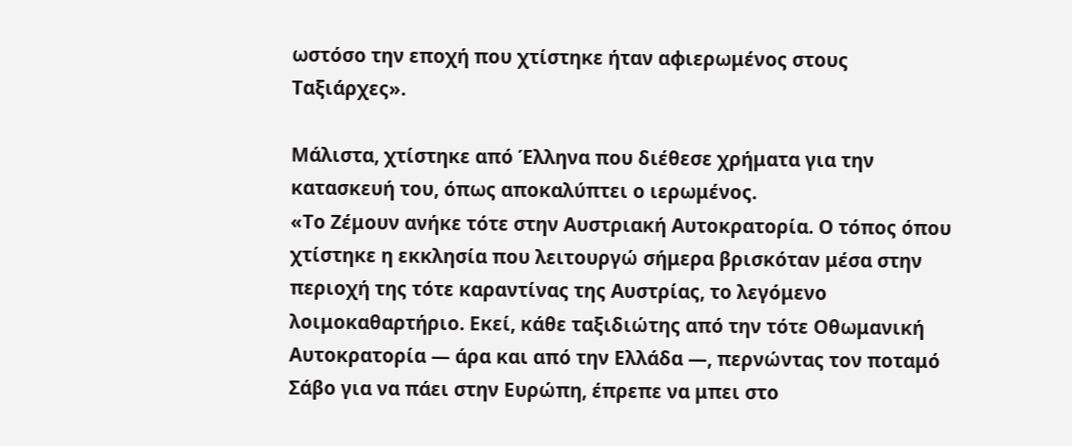ωστόσο την εποχή που χτίστηκε ήταν αφιερωμένος στους Ταξιάρχες».

Μάλιστα, χτίστηκε από Έλληνα που διέθεσε χρήματα για την κατασκευή του, όπως αποκαλύπτει ο ιερωμένος.
«Το Ζέμουν ανήκε τότε στην Αυστριακή Αυτοκρατορία. Ο τόπος όπου χτίστηκε η εκκλησία που λειτουργώ σήμερα βρισκόταν μέσα στην περιοχή της τότε καραντίνας της Αυστρίας, το λεγόμενο λοιμοκαθαρτήριο. Εκεί, κάθε ταξιδιώτης από την τότε Οθωμανική Αυτοκρατορία — άρα και από την Ελλάδα —, περνώντας τον ποταμό Σάβο για να πάει στην Ευρώπη, έπρεπε να μπει στο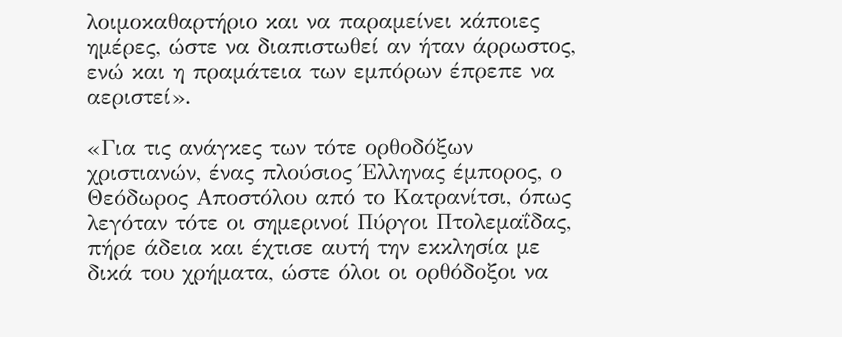λοιμοκαθαρτήριο και να παραμείνει κάποιες ημέρες, ώστε να διαπιστωθεί αν ήταν άρρωστος, ενώ και η πραμάτεια των εμπόρων έπρεπε να αεριστεί».

«Για τις ανάγκες των τότε ορθοδόξων χριστιανών, ένας πλούσιος Έλληνας έμπορος, ο Θεόδωρος Αποστόλου από το Κατρανίτσι, όπως λεγόταν τότε οι σημερινοί Πύργοι Πτολεμαΐδας, πήρε άδεια και έχτισε αυτή την εκκλησία με δικά του χρήματα, ώστε όλοι οι ορθόδοξοι να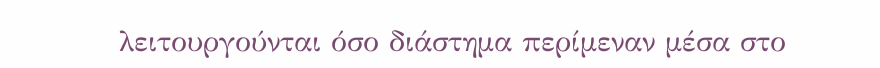λειτουργούνται όσο διάστημα περίμεναν μέσα στο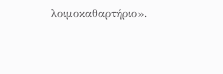λοιμοκαθαρτήριο».